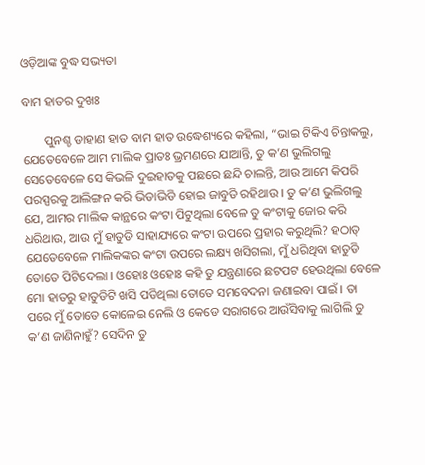ଓଡ଼ିଆଙ୍କ ବୁଦ୍ଧ ସଭ୍ୟତା

ବାମ ହାତର ଦୁଖଃ

       ପୁନଶ୍ଚ ଡାହାଣ ହାତ ବାମ ହାତ ଉଦ୍ଧେଶ୍ୟରେ କହିଲା, “ଭାଇ ଟିକିଏ ଚିନ୍ତାକଲୁ, ଯେତେବେଳେ ଆମ ମାଲିକ ପ୍ରାତଃ ଭ୍ରମଣରେ ଯାଆନ୍ତି, ତୁ କ’ଣ ଭୁଲିଗଲୁ ସେତେବେଳେ ସେ କିଭଳି ଦୁଇହାତକୁ ପଛରେ ଛନ୍ଦି ଚାଲନ୍ତି, ଆଉ ଆମେ କିପରି ପରସ୍ପରକୁ ଆଲିଙ୍ଗନ କରି ଭିଡାଭିଡି ହୋଇ ଜାବୁଡି ରହିଥାଉ । ତୁ କ’ଣ ଭୁଲିଗଲୁ ଯେ, ଆମର ମାଲିକ କାନ୍ଥରେ କଂଟା ପିଟୁଥିଲା ବେଳେ ତୁ କଂଟାକୁ ଜୋର କରି ଧରିଥାଉ, ଆଉ ମୁଁ ହାତୁଡି ସାହାଯ୍ୟରେ କଂଟା ଉପରେ ପ୍ରହାର କରୁଥିଲି? ହଠାତ୍ ଯେତେବେଳେ ମାଲିକଙ୍କର କଂଟା ଉପରେ ଲକ୍ଷ୍ୟ ଖସିଗଲା, ମୁଁ ଧରିଥିବା ହାତୁଡି ତୋତେ ପିଟିଦେଲା । ଓହୋଃ ଓହୋଃ କହି ତୁ ଯନ୍ତ୍ରଣାରେ ଛଟପଟ ହେଉଥିଲା ବେଳେ ମୋ ହାତରୁ ହାତୁଡିଟି ଖସି ପଡିଥିଲା ତୋତେ ସମବେଦନା ଜଣାଇବା ପାଇଁ । ତା ପରେ ମୁଁ ତୋତେ କୋଳେଇ ନେଲି ଓ କେଡେ ସରାଗରେ ଆଉଁସିବାକୁ ଲାଗିଲି ତୁ କ’ଣ ଜାଣିନାହୁଁ? ସେଦିନ ତୁ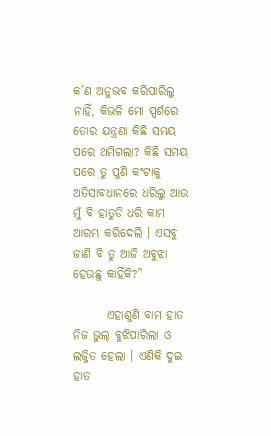କ’ଣ ଅନୁଭବ କରିପାରିଲୁ ନାହିଁ, କିଭଳି ମୋ ସ୍ପର୍ଶରେ ତୋର ଯନ୍ତ୍ରଣା କିଛି ସମୟ ପରେ ଥମିଗଲା? କିଛି ସମୟ ପରେ ତୁ ପୁଣି କଂଟାକୁ ଅତିସାବଧାନରେ ଧରିଲୁ ଆଉ ମୁଁ ବି ହାତୁଡି ଧରି କାମ ଆରମ୍ଭ କରିଦେଲି । ଏସବୁ ଜାଣି ବି ତୁ ଆଜି ଅବୁଝା ହେଉଛୁ କାହିଁକି?”

       ଏହାଶୁଣି ବାମ ହାତ ନିଜ ଭୁଲ୍ ବୁଝିପାରିଲା ଓ ଲଜ୍ଜିତ ହେଲା । ଏଣିକି ଦୁଇ ହାତ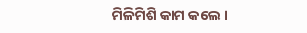ମିଳିମିଶି କାମ କଲେ ।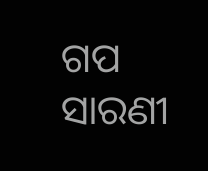ଗପ ସାରଣୀ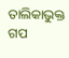ତାଲିକାଭୁକ୍ତ ଗପ